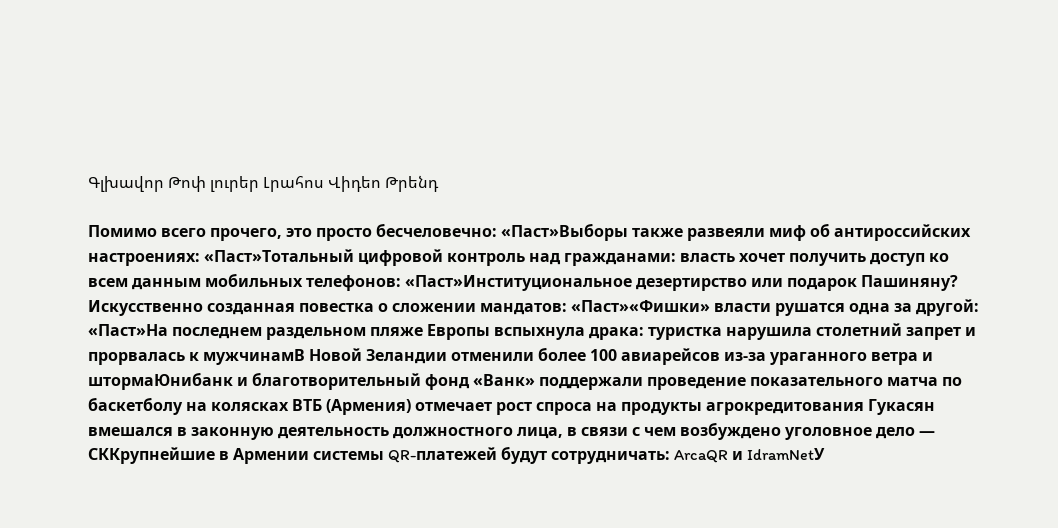Գլխավոր Թոփ լուրեր Լրահոս Վիդեո Թրենդ

Помимо всего прочего, это просто бесчеловечно: «Паст»Выборы также развеяли миф об антироссийских настроениях: «Паст»Тотальный цифровой контроль над гражданами: власть хочет получить доступ ко всем данным мобильных телефонов: «Паст»Институциональное дезертирство или подарок Пашиняну? Искусственно созданная повестка о сложении мандатов: «Паст»«Фишки» власти рушатся одна за другой: «Паст»На последнем раздельном пляже Европы вспыхнула драка: туристка нарушила столетний запрет и прорвалась к мужчинамВ Новой Зеландии отменили более 100 авиарейсов из-за ураганного ветра и штормаЮнибанк и благотворительный фонд «Ванк» поддержали проведение показательного матча по баскетболу на колясках ВТБ (Армения) отмечает рост спроса на продукты агрокредитования Гукасян вмешался в законную деятельность должностного лица, в связи с чем возбуждено уголовное дело — СККрупнейшие в Армении системы QR-платежей будут сотрудничать: ArcaQR и IdramNetУ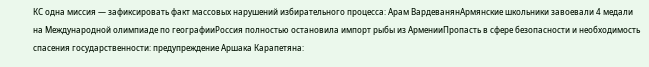КС одна миссия — зафиксировать факт массовых нарушений избирательного процесса: Арам ВардеванянАрмянские школьники завоевали 4 медали на Международной олимпиаде по географииРоссия полностью остановила импорт рыбы из АрменииПропасть в сфере безопасности и необходимость спасения государственности: предупреждение Аршака Карапетяна: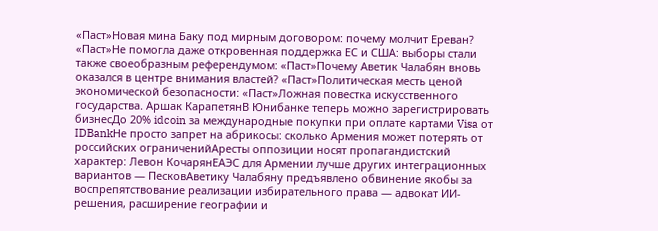«Паст»Новая мина Баку под мирным договором: почему молчит Ереван? «Паст»Не помогла даже откровенная поддержка ЕС и США: выборы стали также своеобразным референдумом: «Паст»Почему Аветик Чалабян вновь оказался в центре внимания властей? «Паст»Политическая месть ценой экономической безопасности: «Паст»Ложная повестка искусственного государства. Аршак КарапетянВ Юнибанке теперь можно зарегистрировать бизнесДо 20% idcoin за международные покупки при оплате картами Visa от IDBankНе просто запрет на абрикосы: сколько Армения может потерять от российских ограниченийАресты оппозиции носят пропагандистский характер: Левон КочарянЕАЭС для Армении лучше других интеграционных вариантов — ПесковАветику Чалабяну предъявлено обвинение якобы за воспрепятствование реализации избирательного права — адвокат ИИ-решения, расширение географии и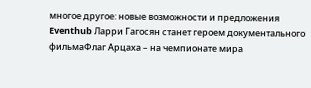многое другое: новые возможности и предложения Eventhub Ларри Гагосян станет героем документального фильмаФлаг Арцаха – на чемпионате мира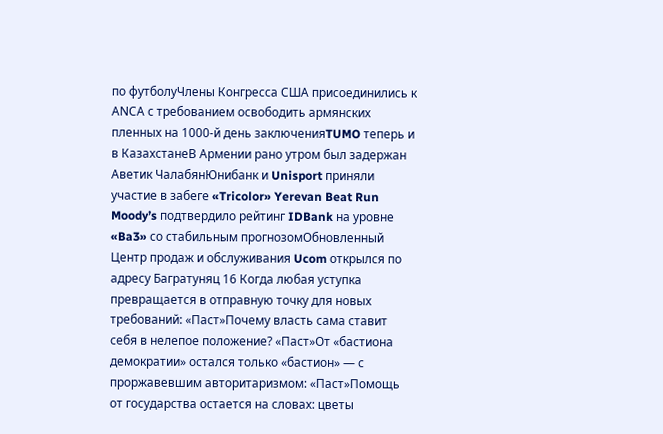по футболуЧлены Конгресса США присоединились к АNCА с требованием освободить армянских пленных на 1000-й день заключенияTUMO теперь и в КазахстанеВ Армении рано утром был задержан Аветик ЧалабянЮнибанк и Unisport приняли участие в забеге «Tricolor» Yerevan Beat Run Moody’s подтвердило рейтинг IDBank на уровне «Ba3» со стабильным прогнозомОбновленный Центр продаж и обслуживания Ucom открылся по адресу Багратуняц 16 Когда любая уступка превращается в отправную точку для новых требований: «Паст»Почему власть сама ставит себя в нелепое положение? «Паст»От «бастиона демократии» остался только «бастион» — с проржавевшим авторитаризмом: «Паст»Помощь от государства остается на словах: цветы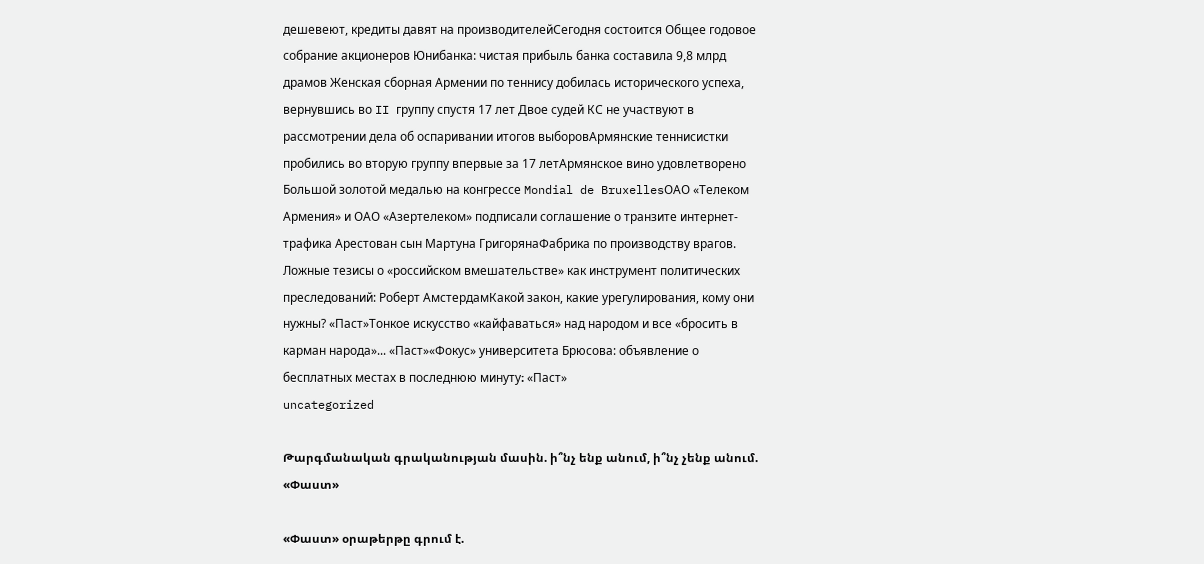дешевеют, кредиты давят на производителейСегодня состоится Общее годовое собрание акционеров Юнибанка: чистая прибыль банка составила 9,8 млрд драмов Женская сборная Армении по теннису добилась исторического успеха, вернувшись во II группу спустя 17 лет Двое судей КС не участвуют в рассмотрении дела об оспаривании итогов выборовАрмянские теннисистки пробились во вторую группу впервые за 17 летАрмянское вино удовлетворено Большой золотой медалью на конгрессе Mondial de BruxellesОАО «Телеком Армения» и ОАО «Азертелеком» подписали соглашение о транзите интернет-трафика Арестован сын Мартуна ГригорянаФабрика по производству врагов. Ложные тезисы о «российском вмешательстве» как инструмент политических преследований: Роберт АмстердамКакой закон, какие урегулирования, кому они нужны? «Паст»Тонкое искусство «кайфаваться» над народом и все «бросить в карман народа»... «Паст»«Фокус» университета Брюсова: объявление о бесплатных местах в последнюю минуту։ «Паст»
uncategorized

Թարգմանական գրականության մասին. ի՞նչ ենք անում, ի՞նչ չենք անում. «Փաստ»

«Փաստ» օրաթերթը գրում է.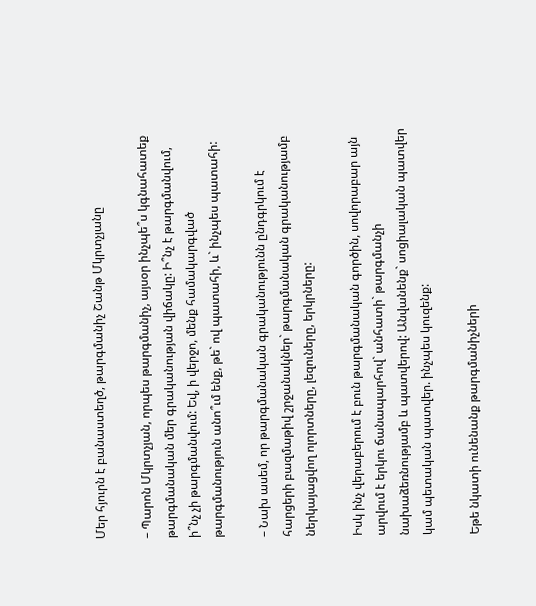Մեր հյուրն է բանաստեղծ, թարգմանիչ Շանթ Մկրտչյանը

– Պարոն Մկրտչյան, որպես թարգմանիչ, այսօր ինչպե՞ս կգնահատեք թարգմանական մեր գրականության վիճակը: Ի՞նչ է թարգմանվում, ի՞նչ չի թարգմանվում: Եվ, ի վերջո, մենք համակարգված թարգմանություն անո՞ւմ ենք, թե` ով պատահի, և` ինչպես պատահի:

– Նախ ասեմ, որ թարգմանական գրականությունն ընդգրկում է հարցերի բազմաթիվ շրջանակներ` թարգմանական գրականությամբ ներկայացվող ոլորտները, լեզուները, երկրները:

Իսկ ինչ վերաբերում է բուն թարգմանական գործին, սովորաբար այն արվում է երկու ճանապարհով` անհատի` թարգմանչի նախաձեռնությամբ և պատվերով: Անվանենք` սոցիալական պատվեր կամ պետական պատվեր. ինչպես կուզենք:

Եթե նկատի ունենանք թարգմանիչների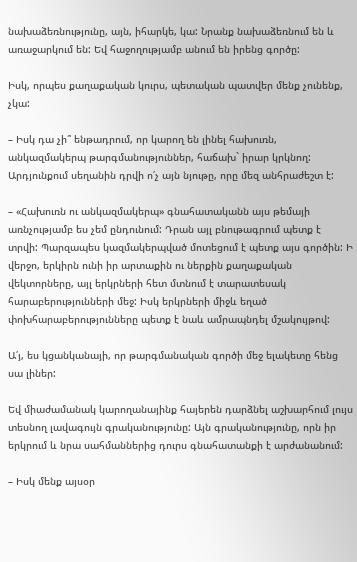նախաձեռնությունը, այն, իհարկե, կա: Նրանք նախաձեռնում են և առաջարկում են: Եվ հաջողությամբ անում են իրենց գործը:

Իսկ, որպես քաղաքական կուրս, պետական պատվեր մենք չունենք, չկա:

– Իսկ դա չի՞ ենթադրում, որ կարող են լինել հախուռն, անկազմակերպ թարգմանություններ, հաճախ` իրար կրկնող: Արդյունքում սեղանին դրվի ո՛չ այն նյութը, որը մեզ անհրաժեշտ է:

– «Հախուռն ու անկազմակերպ» գնահատականն այս թեմայի առնչությամբ ես չեմ ընդունում: Դրան այլ բնութագրում պետք է տրվի: Պարզապես կազմակերպված մոտեցում է պետք այս գործին: Ի վերջո, երկիրն ունի իր արտաքին ու ներքին քաղաքական վեկտորները, այլ երկրների հետ մտնում է տարատեսակ հարաբերությունների մեջ: Իսկ երկրների միջև եղած փոխհարաբերությունները պետք է նաև ամրապնդել մշակույթով:

Ա՛յ, ես կցանկանայի, որ թարգմանական գործի մեջ ելակետը հենց սա լիներ:

Եվ միաժամանակ կարողանայինք հայերեն դարձնել աշխարհում լույս տեսնող լավագույն գրականությունը: Այն գրականությունը, որն իր երկրում և նրա սահմաններից դուրս գնահատանքի է արժանանում:

– Իսկ մենք այսօր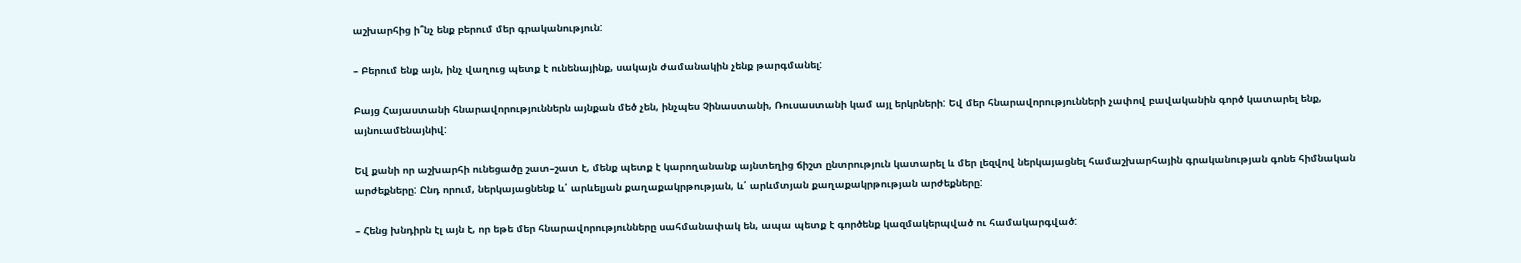աշխարհից ի՞նչ ենք բերում մեր գրականություն:

– Բերում ենք այն, ինչ վաղուց պետք է ունենայինք, սակայն ժամանակին չենք թարգմանել:

Բայց Հայաստանի հնարավորություններն այնքան մեծ չեն, ինչպես Չինաստանի, Ռուսաստանի կամ այլ երկրների: Եվ մեր հնարավորությունների չափով բավականին գործ կատարել ենք, այնուամենայնիվ:

Եվ քանի որ աշխարհի ունեցածը շատ–շատ է, մենք պետք է կարողանանք այնտեղից ճիշտ ընտրություն կատարել և մեր լեզվով ներկայացնել համաշխարհային գրականության գոնե հիմնական արժեքները: Ընդ որում, ներկայացնենք և՛ արևելյան քաղաքակրթության, և՛ արևմտյան քաղաքակրթության արժեքները:

– Հենց խնդիրն էլ այն է, որ եթե մեր հնարավորությունները սահմանափակ են, ապա պետք է գործենք կազմակերպված ու համակարգված: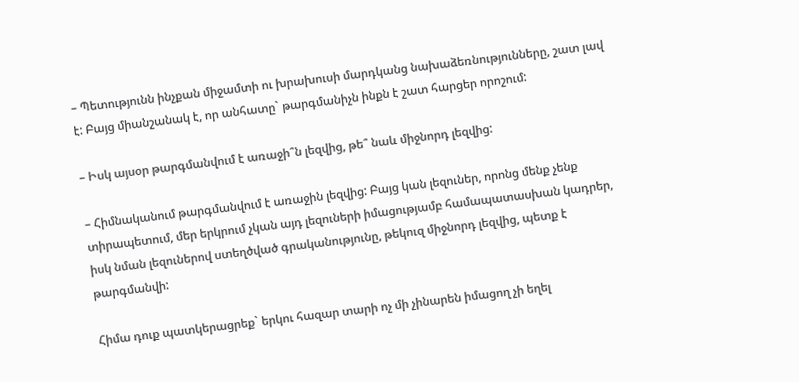– Պետությունն ինչքան միջամտի ու խրախուսի մարդկանց նախաձեռնությունները, շատ լավ է: Բայց միանշանակ է, որ անհատը` թարգմանիչն ինքն է շատ հարցեր որոշում:

– Իսկ այսօր թարգմանվում է առաջի՞ն լեզվից, թե՞ նաև միջնորդ լեզվից:

– Հիմնականում թարգմանվում է առաջին լեզվից: Բայց կան լեզուներ, որոնց մենք չենք տիրապետում, մեր երկրում չկան այդ լեզուների իմացությամբ համապատասխան կադրեր, իսկ նման լեզուներով ստեղծված գրականությունը, թեկուզ միջնորդ լեզվից, պետք է թարգմանվի:

Հիմա դուք պատկերացրեք` երկու հազար տարի ոչ մի չինարեն իմացող չի եղել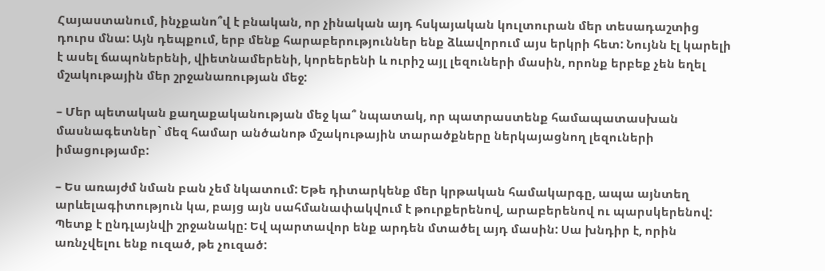Հայաստանում, ինչքանո՞վ է բնական, որ չինական այդ հսկայական կուլտուրան մեր տեսադաշտից դուրս մնա: Այն դեպքում, երբ մենք հարաբերություններ ենք ձևավորում այս երկրի հետ: Նույնն էլ կարելի է ասել ճապոներենի, վիետնամերենի, կորեերենի և ուրիշ այլ լեզուների մասին, որոնք երբեք չեն եղել մշակութային մեր շրջանառության մեջ:

– Մեր պետական քաղաքականության մեջ կա՞ նպատակ, որ պատրաստենք համապատասխան մասնագետներ` մեզ համար անծանոթ մշակութային տարածքները ներկայացնող լեզուների իմացությամբ:

– Ես առայժմ նման բան չեմ նկատում: Եթե դիտարկենք մեր կրթական համակարգը, ապա այնտեղ արևելագիտություն կա, բայց այն սահմանափակվում է թուրքերենով, արաբերենով ու պարսկերենով: Պետք է ընդլայնվի շրջանակը: Եվ պարտավոր ենք արդեն մտածել այդ մասին: Սա խնդիր է, որին առնչվելու ենք ուզած, թե չուզած: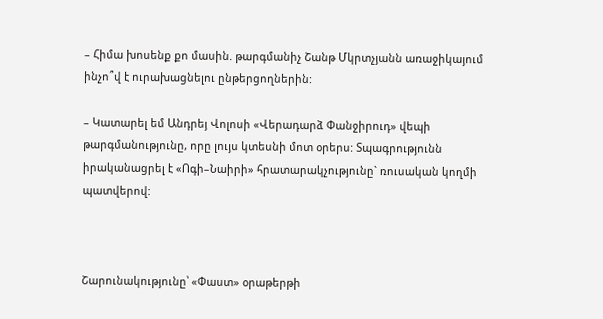– Հիմա խոսենք քո մասին. թարգմանիչ Շանթ Մկրտչյանն առաջիկայում ինչո՞վ է ուրախացնելու ընթերցողներին:

– Կատարել եմ Անդրեյ Վոլոսի «Վերադարձ Փանջիրուդ» վեպի թարգմանությունը, որը լույս կտեսնի մոտ օրերս: Տպագրությունն իրականացրել է «Ոգի–Նաիրի» հրատարակչությունը` ռուսական կողմի պատվերով:



Շարունակությունը՝ «Փաստ» օրաթերթի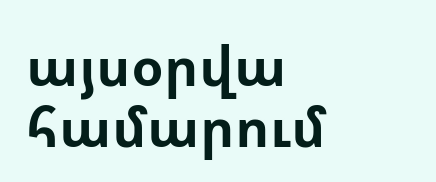այսօրվա համարում